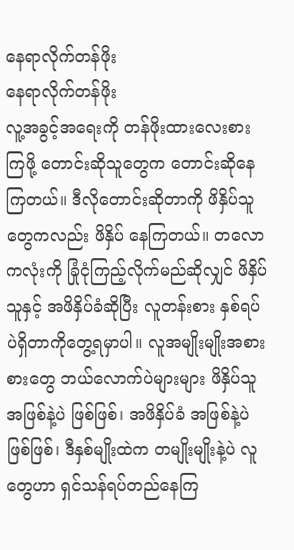နေရာလိုက်တန်ဖိုး
နေရာလိုက်တန်ဖိုး
လူ့အခွင့်အရေးကို တန်ဖိုးထားလေးစားကြဖို့ တောင်းဆိုသူတွေက တောင်းဆိုနေကြတယ်။ ဒီလိုတောင်းဆိုတာကို ဖိနှိပ်သူတွေကလည်း ဖိနှိပ် နေကြတယ်။ တလောကလုံးကို ခြုံငုံကြည့်လိုက်မည်ဆိုလျှင် ဖိနှိပ်သူနှင့် အဖိနှိပ်ခံဆိုပြီး လူတန်းစား နှစ်ရပ်ပဲရှိတာကိုတွေ့ရမှာပါ။ လူအမျိုးမျိုးအစား စားတွေ ဘယ်လောက်ပဲများများ ဖိနှိပ်သူအဖြစ်နဲ့ပဲ ဖြစ်ဖြစ်၊ အဖိနှိပ်ခံ အဖြစ်နဲ့ပဲ ဖြစ်ဖြစ်၊ ဒီနှစ်မျိုးထဲက တမျိုးမျိုးနဲ့ပဲ လူတွေဟာ ရှင်သန်ရပ်တည်နေကြ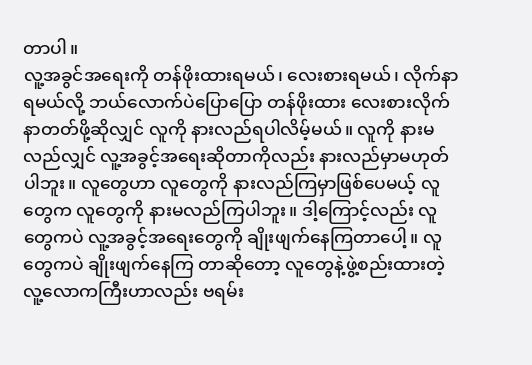တာပါ။
လူ့အခွင်အရေးကို တန်ဖိုးထားရမယ်၊ လေးစားရမယ်၊ လိုက်နာရမယ်လို့ ဘယ်လောက်ပဲပြောပြော တန်ဖိုးထား လေးစားလိုက်နာတတ်ဖို့ဆိုလျှင် လူကို နားလည်ရပါလိမ့်မယ်။ လူကို နားမလည်လျှင် လူ့အခွင့်အရေးဆိုတာကိုလည်း နားလည်မှာမဟုတ်ပါဘူး။ လူတွေဟာ လူတွေကို နားလည်ကြမှာဖြစ်ပေမယ့် လူတွေက လူတွေကို နားမလည်ကြပါဘူး။ ဒါ့ကြောင့်လည်း လူတွေကပဲ လူ့အခွင့်အရေးတွေကို ချိုးဖျက်နေကြတာပေါ့။ လူတွေကပဲ ချိုးဖျက်နေကြ တာဆိုတော့ လူတွေနဲ့ဖွဲ့စည်းထားတဲ့ လူ့လောကကြီးဟာလည်း ဗရမ်း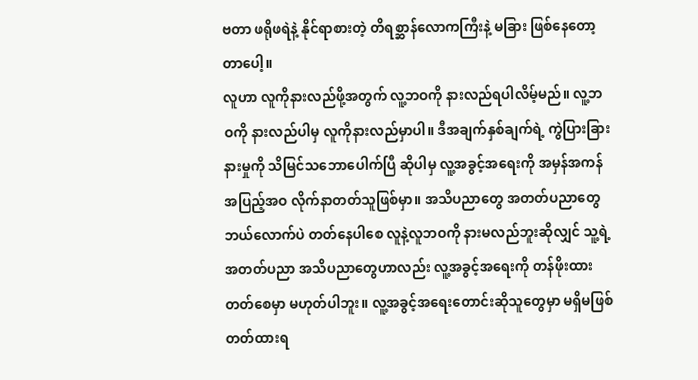ဗတာ ဖရိုဖရဲနဲ့ နိုင်ရာစားတဲ့ တိရစ္ဆာန်လောကကြီးနဲ့ မခြား ဖြစ်နေတော့တာပေါ့။
လူဟာ လူကိုနားလည်ဖို့အတွက် လူ့ဘဝကို နားလည်ရပါလိမ့်မည်။ လူ့ဘဝကို နားလည်ပါမှ လူကိုနားလည်မှာပါ။ ဒီအချက်နှစ်ချက်ရဲ့ ကွဲပြားခြားနားမှုကို သိမြင်သဘောပေါက်ပြီ ဆိုပါမှ လူ့အခွင့်အရေးကို အမှန်အကန် အပြည့်အဝ လိုက်နာတတ်သူဖြစ်မှာ။ အသိပညာတွေ အတတ်ပညာတွေ ဘယ်လောက်ပဲ တတ်နေပါစေ လူနဲ့လူဘဝကို နားမလည်ဘူးဆိုလျှင် သူ့ရဲ့အတတ်ပညာ အသိပညာတွေဟာလည်း လူ့အခွင့်အရေးကို တန်ဖိုးထားတတ်စေမှာ မဟုတ်ပါဘူး။ လူ့အခွင့်အရေးတောင်းဆိုသူတွေမှာ မရှိမဖြစ် တတ်ထားရ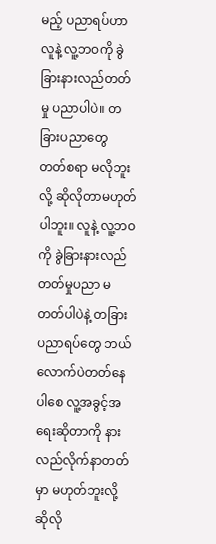မည့် ပညာရပ်ဟာ လူနဲ့ လူ့ဘဝကို ခွဲခြားနားလည်တတ်မှု ပညာပါပဲ။ တခြားပညာတွေ တတ်စရာ မလိုဘူးလို့ ဆိုလိုတာမဟုတ်ပါဘူး။ လူနဲ့ လူ့ဘဝကို ခွဲခြားနားလည်တတ်မှုပညာ မတတ်ပါပဲနဲ့ တခြားပညာရပ်တွေ ဘယ်လောက်ပဲတတ်နေပါစေ လူ့အခွင့်အရေးဆိုတာကို နားလည်လိုက်နာတတ်မှာ မဟုတ်ဘူးလို့ ဆိုလို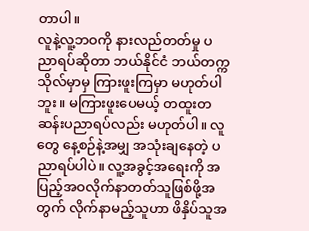တာပါ။
လူနဲ့လူ့ဘဝကို နားလည်တတ်မှု ပညာရပ်ဆိုတာ ဘယ်နိုင်ငံ ဘယ်တက္ကသိုလ်မှာမှ ကြားဖူးကြမှာ မဟုတ်ပါဘူး။ မကြားဖူးပေမယ့် တထူးတဆန်းပညာရပ်လည်း မဟုတ်ပါ။ လူတွေ နေ့စဉ်နဲ့အမျှ အသုံးချနေတဲ့ ပညာရပ်ပါပဲ။ လူ့အခွင့်အရေးကို အပြည့်အဝလိုက်နာတတ်သူဖြစ်ဖို့အတွက် လိုက်နာမည့်သူဟာ ဖိနှိပ်သူအ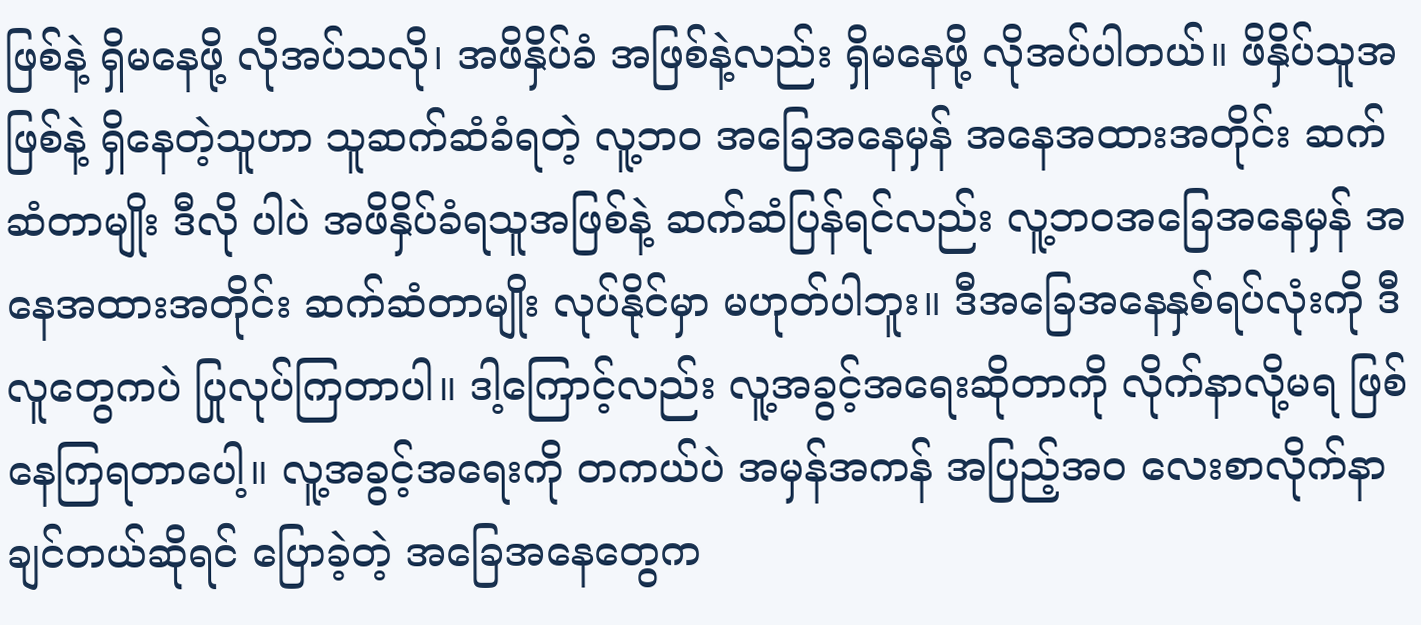ဖြစ်နဲ့ ရှိမနေဖို့ လိုအပ်သလို၊ အဖိနှိပ်ခံ အဖြစ်နဲ့လည်း ရှိမနေဖို့ လိုအပ်ပါတယ်။ ဖိနှိပ်သူအဖြစ်နဲ့ ရှိနေတဲ့သူဟာ သူဆက်ဆံခံရတဲ့ လူ့ဘဝ အခြေအနေမှန် အနေအထားအတိုင်း ဆက်ဆံတာမျိုး ဒီလို ပါပဲ အဖိနှိပ်ခံရသူအဖြစ်နဲ့ ဆက်ဆံပြန်ရင်လည်း လူ့ဘဝအခြေအနေမှန် အနေအထားအတိုင်း ဆက်ဆံတာမျိုး လုပ်နိုင်မှာ မဟုတ်ပါဘူး။ ဒီအခြေအနေနှစ်ရပ်လုံးကို ဒီလူတွေကပဲ ပြုလုပ်ကြတာပါ။ ဒါ့ကြောင့်လည်း လူ့အခွင့်အရေးဆိုတာကို လိုက်နာလို့မရ ဖြစ်နေကြရတာပေါ့။ လူ့အခွင့်အရေးကို တကယ်ပဲ အမှန်အကန် အပြည့်အဝ လေးစာလိုက်နာချင်တယ်ဆိုရင် ပြောခဲ့တဲ့ အခြေအနေတွေက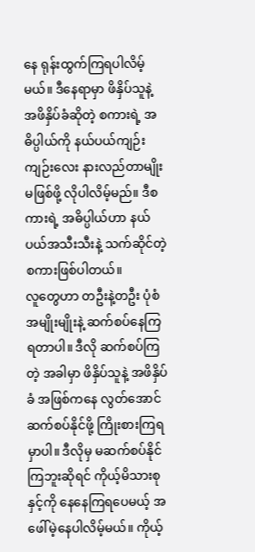နေ ရုန်းထွက်ကြရပါလိမ့်မယ်။ ဒီနေရာမှာ ဖိနှိပ်သူနဲ့ အဖိနှိပ်ခံဆိုတဲ့ စကားရဲ့ အဓိပ္ပါယ်ကို နယ်ပယ်ကျဉ်းကျဉ်းလေး နားလည်တာမျိုးမဖြစ်ဖို့ လိုပါလိမ့်မည်။ ဒီစကားရဲ့ အဓိပ္ပါယ်ဟာ နယ်ပယ်အသီးသီးနဲ့ သက်ဆိုင်တဲ့ စကားဖြစ်ပါတယ်။
လူတွေဟာ တဦးနဲ့တဦး ပုံစံအမျိုးမျိုးနဲ့ ဆက်စပ်နေကြရတာပါ။ ဒီလို ဆက်စပ်ကြတဲ့ အခါမှာ ဖိနှိပ်သူနဲ့ အဖိနှိပ်ခံ အဖြစ်ကနေ လွတ်အောင် ဆက်စပ်နိုင်ဖို့ ကြိုးစားကြရမှာပါ။ ဒီလိုမှ မဆက်စပ်နိုင်ကြဘူးဆိုရင် ကိုယ့်မိသားစုနှင့်ကို နေနေကြရပေမယ့် အဖေါ်မဲ့နေပါလိမ့်မယ်။ ကိုယ့်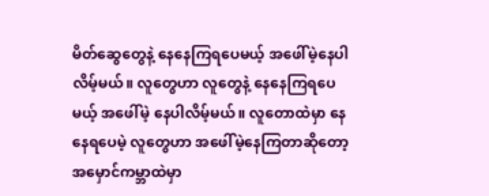မိတ်ဆွေတွေနဲ့ နေနေကြရပေမယ့် အဖေါ်မဲ့နေပါလိမ့်မယ်။ လူတွေဟာ လူတွေနဲ့ နေနေကြရပေမယ့် အဖေါ်မဲ့ နေပါလိမ့်မယ်။ လူတောထဲမှာ နေနေရပေမဲ့ လူတွေဟာ အဖေါ်မဲ့နေကြတာဆိုတော့ အမှောင်ကမ္ဘာထဲမှာ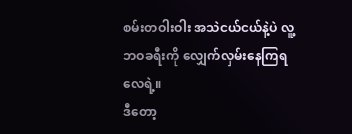စမ်းတဝါးဝါး အသဲငယ်ငယ်နဲ့ပဲ လူ့ဘဝခရီးကို လျှေက်လှမ်းနေကြရလေရဲ့။
ဒီတော့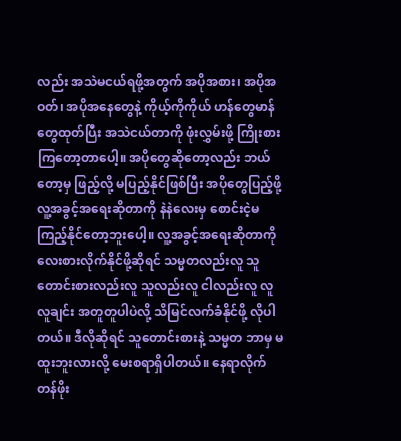လည်း အသဲမငယ်ရဖို့အတွက် အပိုအစား၊ အပိုအဝတ်၊ အပိုအနေတွေနဲ့ ကိုယ့်ကိုကိုယ် ဟန်တွေမာန်တွေထုတ်ပြီး အသဲငယ်တာကို ဖုံးလွှမ်းဖို့ ကြိုးစားကြတော့တာပေါ့။ အပိုတွေဆိုတော့လည်း ဘယ်တော့မှ ဖြည့်လို့ မပြည့်နိုင်ဖြစ်ပြီး အပိုတွေပြည့်ဖို့ လူ့အခွင့်အရေးဆိုတာကို နဲနဲလေးမှ စောင်းငဲ့မကြည့်နိုင်တော့ဘူးပေါ့။ လူ့အခွင့်အရေးဆိုတာကို လေးစားလိုက်နိုင်ဖို့ဆိုရင် သမ္မတလည်းလူ သူတောင်းစားလည်းလူ သူလည်းလူ ငါလည်းလူ လူလူချင်း အတူတူပါပဲလို့ သိမြင်လက်ခံနိုင်ဖို့ လိုပါတယ်။ ဒီလိုဆိုရင် သူတောင်းစားနဲ့ သမ္မတ ဘာမှ မထူးဘူးလားလို့ မေးစရာရှိပါတယ်။ နေရာလိုက်တန်ဖိုး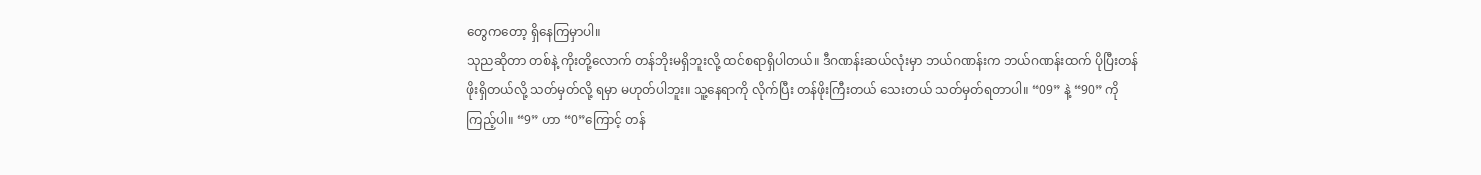တွေကတော့ ရှိနေကြမှာပါ။
သုညဆိုတာ တစ်နဲ့ ကိုးတို့လောက် တန်ဘိုးမရှိဘူးလို့ ထင်စရာရှိပါတယ်။ ဒီဂဏန်းဆယ်လုံးမှာ ဘယ်ဂဏန်းက ဘယ်ဂဏန်းထက် ပိုပြီးတန်ဖိုးရှိတယ်လို့ သတ်မှတ်လို့ ရမှာ မဟုတ်ပါဘူး။ သူ့နေရာကို လိုက်ပြီး တန်ဖိုးကြီးတယ် သေးတယ် သတ်မှတ်ရတာပါ။ “09” နဲ့ “90” ကို ကြည့်ပါ။ “9” ဟာ “0”ကြောင့် တန်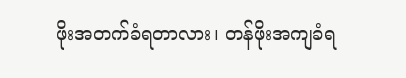ဖိုးအတက်ခံရတာလား၊ တန်ဖိုးအကျခံရ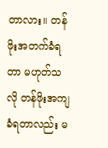တာလား။ တန်ဖိုးအတက်ခံရတာ မဟုတ်သလို တန်ဖိုးအကျခံရတာလည်း မ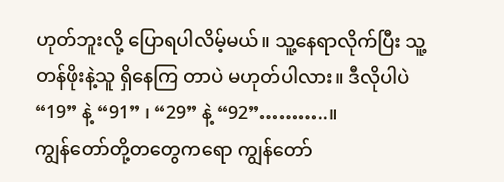ဟုတ်ဘူးလို့ ပြောရပါလိမ့်မယ်။ သူ့နေရာလိုက်ပြီး သူ့တန်ဖိုးနဲ့သူ ရှိနေကြ တာပဲ မဟုတ်ပါလား။ ဒီလိုပါပဲ “19” နဲ့ “91” ၊ “29” နဲ့ “92”………..။
ကျွန်တော်တို့တတွေကရော ကျွန်တော်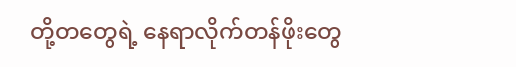တို့တတွေရဲ့ နေရာလိုက်တန်ဖိုးတွေ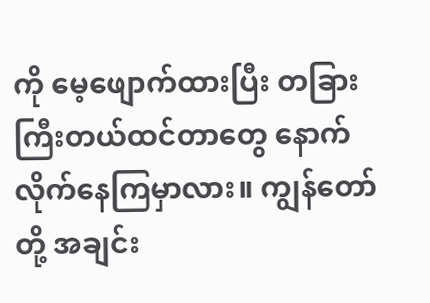ကို မေ့ဖျောက်ထားပြီး တခြားကြီးတယ်ထင်တာတွေ နောက်လိုက်နေကြမှာလား။ ကျွန်တော်တို့ အချင်း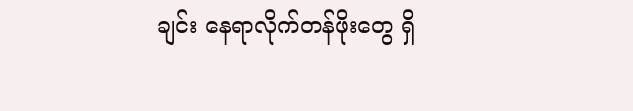ချင်း နေရာလိုက်တန်ဖိုးတွေ ရှိ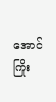အောင် ကြိုး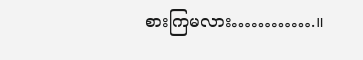စားကြမလား………….။